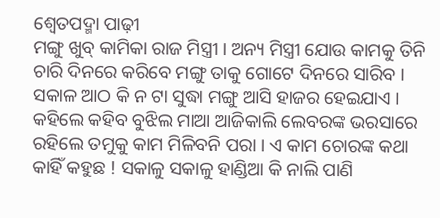ଶ୍ୱେତପଦ୍ମା ପାଢ଼ୀ
ମଙ୍ଗୁ ଖୁବ୍ କାମିକା ରାଜ ମିସ୍ତ୍ରୀ । ଅନ୍ୟ ମିସ୍ତ୍ରୀ ଯୋଉ କାମକୁ ତିନି ଚାରି ଦିନରେ କରିବେ ମଙ୍ଗୁ ତାକୁ ଗୋଟେ ଦିନରେ ସାରିବ । ସକାଳ ଆଠ କି ନ ଟା ସୁଦ୍ଧା ମଙ୍ଗୁ ଆସି ହାଜର ହେଇଯାଏ । କହିଲେ କହିବ ବୁଝିଲ ମାଆ ଆଜିକାଲି ଲେବରଙ୍କ ଭରସାରେ ରହିଲେ ତମୁକୁ କାମ ମିଳିବନି ପରା । ଏ କାମ ଚୋରଙ୍କ କଥା କାହିଁ କହୁଛ ! ସକାଳୁ ସକାଳୁ ହାଣ୍ଡିଆ କି ନାଲି ପାଣି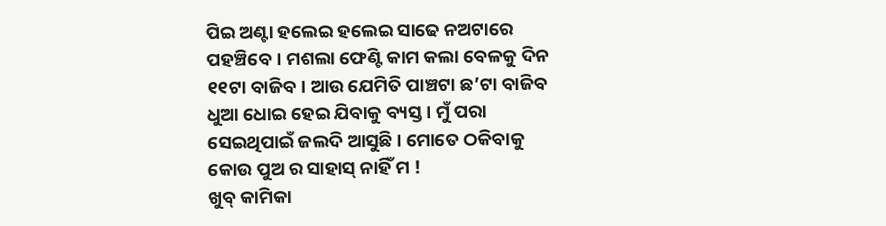ପିଇ ଅଣ୍ଟା ହଲେଇ ହଲେଇ ସାଢେ ନଅଟାରେ ପହଞ୍ଚିବେ। ମଶଲା ଫେଣ୍ଟି କାମ କଲା ବେଳକୁ ଦିନ ୧୧ଟା ବାଜିବ। ଆଉ ଯେମିତି ପାଞ୍ଚଟା ଛ’ଟା ବାଜିବ ଧୁଆ ଧୋଇ ହେଇ ଯିବାକୁ ବ୍ୟସ୍ତ । ମୁଁ ପରା ସେଇଥିପାଇଁ ଜଲଦି ଆସୁଛି । ମୋତେ ଠକିବାକୁ କୋଉ ପୁଅ ର ସାହାସ୍ ନାହିଁ ମ !
ଖୁବ୍ କାମିକା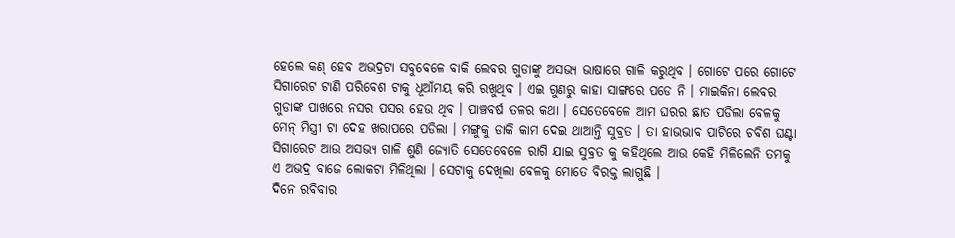ହେଲେ କଣ୍ ହେବ ଅଭଦ୍ରଟା ସବୁବେଳେ ବାକି ଲେବର ଗୁଡାଙ୍କୁ ଅସଭ୍ୟ ଭାଷାରେ ଗାଳି କରୁଥିବ । ଗୋଟେ ପରେ ଗୋଟେ ସିଗାରେଟ ଟାଣି ପରିବେଶ ଟାକୁ ଧୂଆଁମୟ କରି ରଖୁଥିବ । ଏଇ ଗୁଣରୁ କାହା ସାଙ୍ଗରେ ପଡେ ନି । ମାଇକିନା ଲେବର ଗୁଡାଙ୍କ ପାଖରେ ନସର ପସର ହେଉ ଥିବ । ପାଞ୍ଚବର୍ଷ ତଳର କଥା । ସେତେବେଳେ ଆମ ଘରର ଛାତ ପଡିଲା ବେଳକୁ ମେନ୍ ମିସ୍ତ୍ରୀ ଟା ଦେହ ଖରାପରେ ପଡିଲା । ମଙ୍ଗୁକୁ ଡାକି କାମ ଦେଇ ଥାଆନ୍ତି ସୁବ୍ରତ । ତା ହାଭଭାବ ପାଟିରେ ଚବିଶ ଘଣ୍ଟା ସିଗାରେଟ ଆଉ ଅସଭ୍ୟ ଗାଳି ଶୁଣି ଜ୍ୟୋତି ସେତେବେଳେ ରାଗି ଯାଇ ସୁବ୍ରତ କୁ କହିଥିଲେ ଆଉ କେହି ମିଳିଲେନି ତମକୁ ଏ ଅଭଦ୍ର ବାଜେ ଲୋକଟା ମିଳିଥିଲା । ସେଟାକୁ ଦେଖିଲା ବେଳକୁ ମୋତେ ବିରକ୍ତ ଲାଗୁଛି ।
ଦିନେ ରବିବାର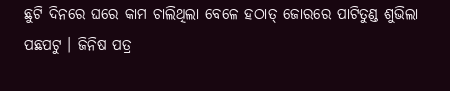ଛୁଟି ଦିନରେ ଘରେ କାମ ଚାଲିଥିଲା ବେଳେ ହଠାତ୍ ଜୋରରେ ପାଟିତୁଣ୍ଡ ଶୁଭିଲା ପଛପଟୁ । ଜିନିଷ ପତ୍ର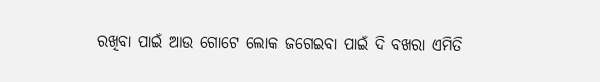ରଖିବା ପାଇଁ ଆଉ ଗୋଟେ ଲୋକ ଜଗେଇବା ପାଇଁ ଦି ବଖରା ଏମିତି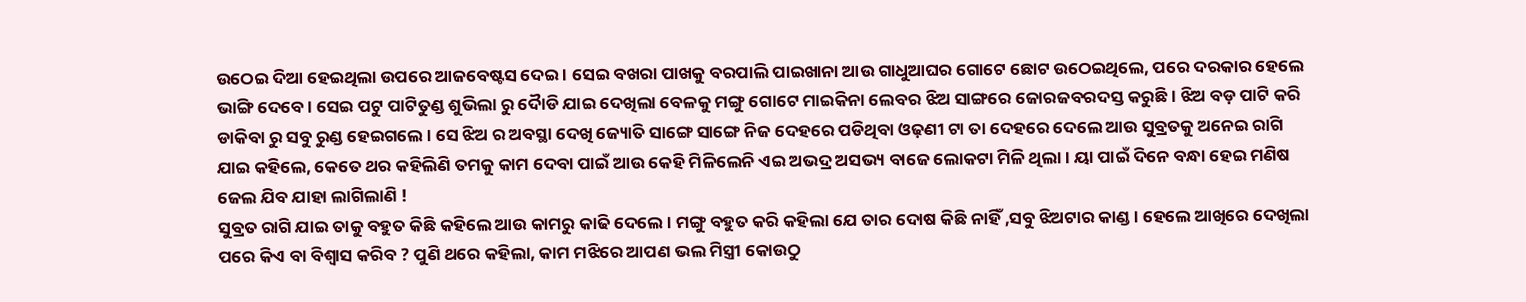ଉଠେଇ ଦିଆ ହେଇଥିଲା ଉପରେ ଆଜବେଷ୍ଟସ ଦେଇ । ସେଇ ବଖରା ପାଖକୁ ବରପାଲି ପାଇଖାନା ଆଉ ଗାଧୁଆଘର ଗୋଟେ ଛୋଟ ଉଠେଇଥିଲେ, ପରେ ଦରକାର ହେଲେ ଭାଙ୍ଗି ଦେବେ । ସେଇ ପଟୁ ପାଟିତୁଣ୍ଡ ଶୁଭିଲା ରୁ ଦୈାଡି ଯାଇ ଦେଖିଲା ବେଳକୁ ମଙ୍ଗୁ ଗୋଟେ ମାଇକିନା ଲେବର ଝିଅ ସାଙ୍ଗରେ ଜୋରଜବରଦସ୍ତ କରୁଛି । ଝିଅ ବଡ଼ ପାଟି କରି ଡାକିବା ରୁ ସବୁ ରୁଣ୍ଡ ହେଇଗଲେ । ସେ ଝିଅ ର ଅବସ୍ଥା ଦେଖି ଜ୍ୟୋତି ସାଙ୍ଗେ ସାଙ୍ଗେ ନିଜ ଦେହରେ ପଡିଥିବା ଓଢ଼ଣୀ ଟା ତା ଦେହରେ ଦେଲେ ଆଉ ସୁବ୍ରତକୁ ଅନେଇ ରାଗି ଯାଇ କହିଲେ, କେତେ ଥର କହିଲିଣି ତମକୁ କାମ ଦେବା ପାଇଁ ଆଉ କେହି ମିଳିଲେନି ଏଇ ଅଭଦ୍ର ଅସଭ୍ୟ ବାଜେ ଲୋକଟା ମିଳି ଥିଲା । ୟା ପାଇଁ ଦିନେ ବନ୍ଧା ହେଇ ମଣିଷ ଜେଲ ଯିବ ଯାହା ଲାଗିଲାଣି !
ସୁବ୍ରତ ରାଗି ଯାଇ ତାକୁ ବହୁତ କିଛି କହିଲେ ଆଉ କାମରୁ କାଢି ଦେଲେ । ମଙ୍ଗୁ ବହୁତ କରି କହିଲା ଯେ ତାର ଦୋଷ କିଛି ନାହିଁ ,ସବୁ ଝିଅଟାର କାଣ୍ଡ । ହେଲେ ଆଖିରେ ଦେଖିଲା ପରେ କିଏ ବା ବିଶ୍ବାସ କରିବ ? ପୁଣି ଥରେ କହିଲା, କାମ ମଝିରେ ଆପଣ ଭଲ ମିସ୍ତ୍ରୀ କୋଉଠୁ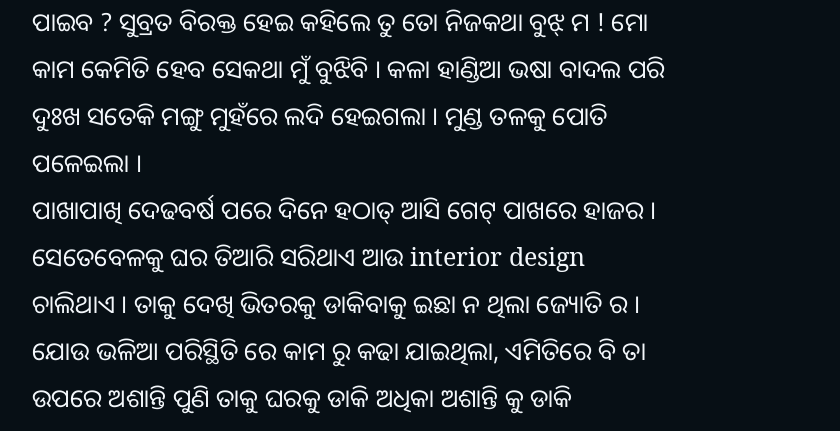ପାଇବ ? ସୁବ୍ରତ ବିରକ୍ତ ହେଇ କହିଲେ ତୁ ତୋ ନିଜକଥା ବୁଝ୍ ମ ! ମୋ କାମ କେମିତି ହେବ ସେକଥା ମୁଁ ବୁଝିବି । କଳା ହାଣ୍ଡିଆ ଭଷା ବାଦଲ ପରି ଦୁଃଖ ସତେକି ମଙ୍ଗୁ ମୁହଁରେ ଲଦି ହେଇଗଲା । ମୁଣ୍ଡ ତଳକୁ ପୋତି ପଳେଇଲା ।
ପାଖାପାଖି ଦେଢବର୍ଷ ପରେ ଦିନେ ହଠାତ୍ ଆସି ଗେଟ୍ ପାଖରେ ହାଜର । ସେତେବେଳକୁ ଘର ତିଆରି ସରିଥାଏ ଆଉ interior design ଚାଲିଥାଏ । ତାକୁ ଦେଖି ଭିତରକୁ ଡାକିବାକୁ ଇଛା ନ ଥିଲା ଜ୍ୟୋତି ର । ଯୋଉ ଭଳିଆ ପରିସ୍ଥିତି ରେ କାମ ରୁ କଢା ଯାଇଥିଲା, ଏମିତିରେ ବି ତା ଉପରେ ଅଶାନ୍ତି ପୁଣି ତାକୁ ଘରକୁ ଡାକି ଅଧିକା ଅଶାନ୍ତି କୁ ଡାକି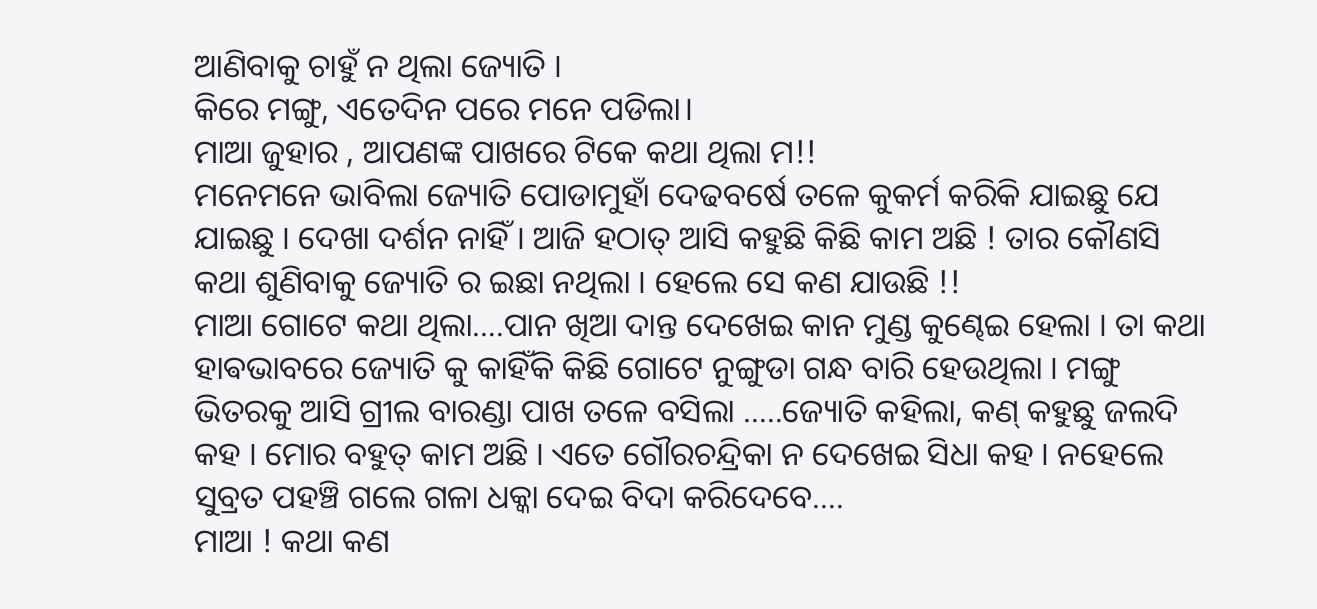ଆଣିବାକୁ ଚାହୁଁ ନ ଥିଲା ଜ୍ୟୋତି ।
କିରେ ମଙ୍ଗୁ, ଏତେଦିନ ପରେ ମନେ ପଡିଲା।
ମାଆ ଜୁହାର , ଆପଣଙ୍କ ପାଖରେ ଟିକେ କଥା ଥିଲା ମ!!
ମନେମନେ ଭାବିଲା ଜ୍ୟୋତି ପୋଡାମୁହାଁ ଦେଢବର୍ଷେ ତଳେ କୁକର୍ମ କରିକି ଯାଇଛୁ ଯେ ଯାଇଛୁ । ଦେଖା ଦର୍ଶନ ନାହିଁ । ଆଜି ହଠାତ୍ ଆସି କହୁଛି କିଛି କାମ ଅଛି ! ତାର କୌଣସି କଥା ଶୁଣିବାକୁ ଜ୍ୟୋତି ର ଇଛା ନଥିଲା । ହେଲେ ସେ କଣ ଯାଉଛି !!
ମାଆ ଗୋଟେ କଥା ଥିଲା….ପାନ ଖିଆ ଦାନ୍ତ ଦେଖେଇ କାନ ମୁଣ୍ଡ କୁଣ୍ଢେଇ ହେଲା । ତା କଥା ହାଵଭାବରେ ଜ୍ୟୋତି କୁ କାହିଁକି କିଛି ଗୋଟେ ନୁଙ୍ଗୁଡା ଗନ୍ଧ ବାରି ହେଉଥିଲା । ମଙ୍ଗୁ ଭିତରକୁ ଆସି ଗ୍ରୀଲ ବାରଣ୍ଡା ପାଖ ତଳେ ବସିଲା …..ଜ୍ୟୋତି କହିଲା, କଣ୍ କହୁଛୁ ଜଲଦି କହ । ମୋର ବହୁତ୍ କାମ ଅଛି । ଏତେ ଗୌରଚନ୍ଦ୍ରିକା ନ ଦେଖେଇ ସିଧା କହ । ନହେଲେ ସୁବ୍ରତ ପହଞ୍ଚି ଗଲେ ଗଳା ଧକ୍କା ଦେଇ ବିଦା କରିଦେବେ….
ମାଆ ! କଥା କଣ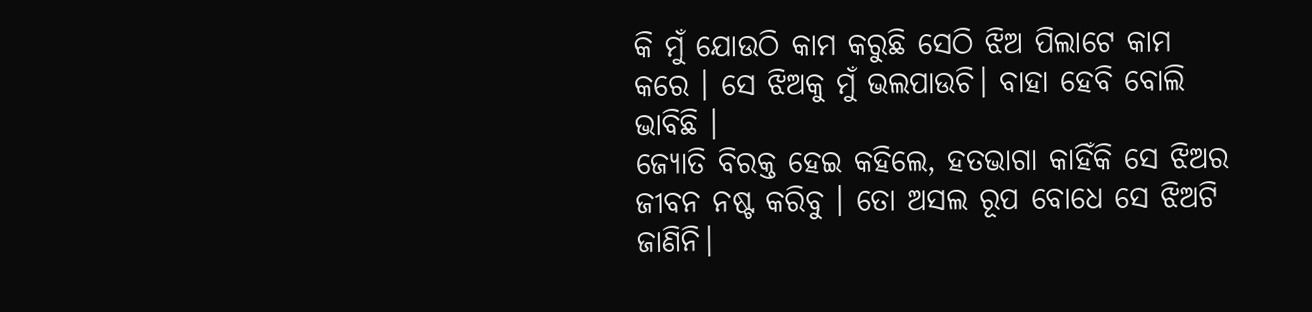କି ମୁଁ ଯୋଉଠି କାମ କରୁଛି ସେଠି ଝିଅ ପିଲାଟେ କାମ କରେ । ସେ ଝିଅକୁ ମୁଁ ଭଲପାଉଚି। ବାହା ହେବି ବୋଲି ଭାବିଛି ।
ଜ୍ୟୋତି ବିରକ୍ତ ହେଇ କହିଲେ, ହତଭାଗା କାହିଁକି ସେ ଝିଅର ଜୀବନ ନଷ୍ଟ କରିବୁ । ତୋ ଅସଲ ରୂପ ବୋଧେ ସେ ଝିଅଟି ଜାଣିନି।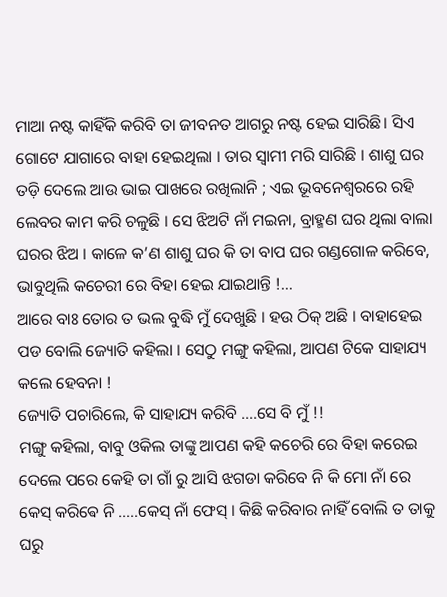ମାଆ ନଷ୍ଟ କାହିଁକି କରିବି ତା ଜୀବନତ ଆଗରୁ ନଷ୍ଟ ହେଇ ସାରିଛି। ସିଏ ଗୋଟେ ଯାଗାରେ ବାହା ହେଇଥିଲା । ତାର ସ୍ବାମୀ ମରି ସାରିଛି । ଶାଶୁ ଘର ତଡ଼ି ଦେଲେ ଆଉ ଭାଇ ପାଖରେ ରଖିଲାନି ; ଏଇ ଭୂବନେଶ୍ବରରେ ରହି ଲେବର କାମ କରି ଚଳୁଛି । ସେ ଝିଅଟି ନାଁ ମଇନା, ବ୍ରାହ୍ମଣ ଘର ଥିଲା ବାଲା ଘରର ଝିଅ । କାଳେ କ’ଣ ଶାଶୁ ଘର କି ତା ବାପ ଘର ଗଣ୍ଡଗୋଳ କରିବେ, ଭାବୁଥିଲି କଚେରୀ ରେ ବିହା ହେଇ ଯାଇଥାନ୍ତି !…
ଆରେ ବାଃ ତୋର ତ ଭଲ ବୁଦ୍ଧି ମୁଁ ଦେଖୁଛି । ହଉ ଠିକ୍ ଅଛି । ବାହାହେଇ ପଡ ବୋଲି ଜ୍ୟୋତି କହିଲା । ସେଠୁ ମଙ୍ଗୁ କହିଲା, ଆପଣ ଟିକେ ସାହାଯ୍ୟ କଲେ ହେବନା !
ଜ୍ୟୋତି ପଚାରିଲେ, କି ସାହାଯ୍ୟ କରିବି ….ସେ ବି ମୁଁ !!
ମଙ୍ଗୁ କହିଲା, ବାବୁ ଓକିଲ ତାଙ୍କୁ ଆପଣ କହି କଚେରି ରେ ବିହା କରେଇ ଦେଲେ ପରେ କେହି ତା ଗାଁ ରୁ ଆସି ଝଗଡା କରିବେ ନି କି ମୋ ନାଁ ରେ କେସ୍ କରିଵେ ନି …..କେସ୍ ନାଁ ଫେସ୍ । କିଛି କରିବାର ନାହିଁ ବୋଲି ତ ତାକୁ ଘରୁ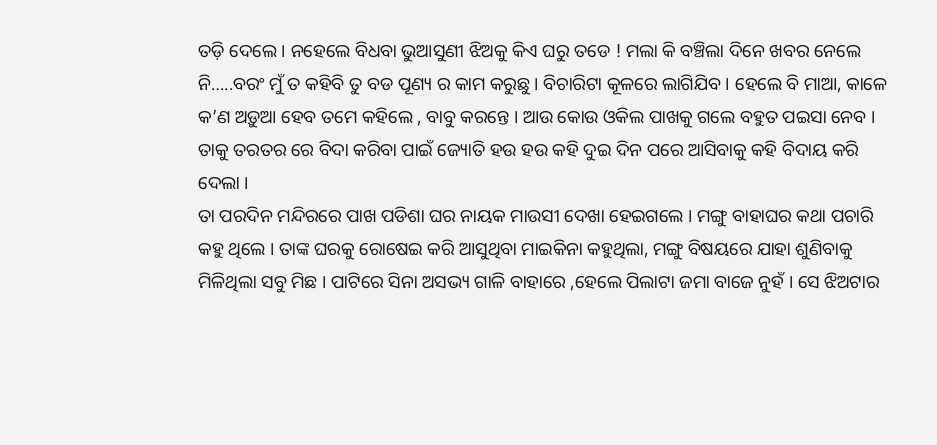ତଡ଼ି ଦେଲେ । ନହେଲେ ବିଧବା ଭୁଆସୁଣୀ ଝିଅକୁ କିଏ ଘରୁ ତଡେ ! ମଲା କି ବଞ୍ଚିଲା ଦିନେ ଖବର ନେଲେ ନି…..ବରଂ ମୁଁ ତ କହିବି ତୁ ବଡ ପୂଣ୍ୟ ର କାମ କରୁଛୁ । ବିଚାରିଟା କୂଳରେ ଲାଗିଯିବ । ହେଲେ ବି ମାଆ, କାଳେ କ’ଣ ଅଡ଼ୁଆ ହେବ ତମେ କହିଲେ , ବାବୁ କରନ୍ତେ । ଆଉ କୋଉ ଓକିଲ ପାଖକୁ ଗଲେ ବହୁତ ପଇସା ନେବ । ତାକୁ ତରତର ରେ ବିଦା କରିବା ପାଇଁ ଜ୍ୟୋତି ହଉ ହଉ କହି ଦୁଇ ଦିନ ପରେ ଆସିବାକୁ କହି ବିଦାୟ କରି ଦେଲା ।
ତା ପରଦିନ ମନ୍ଦିରରେ ପାଖ ପଡିଶା ଘର ନାୟକ ମାଉସୀ ଦେଖା ହେଇଗଲେ । ମଙ୍ଗୁ ବାହାଘର କଥା ପଚାରି କହୁ ଥିଲେ । ତାଙ୍କ ଘରକୁ ରୋଷେଇ କରି ଆସୁଥିବା ମାଇକିନା କହୁଥିଲା, ମଙ୍ଗୁ ବିଷୟରେ ଯାହା ଶୁଣିବାକୁ ମିଳିଥିଲା ସବୁ ମିଛ । ପାଟିରେ ସିନା ଅସଭ୍ୟ ଗାଳି ବାହାରେ ,ହେଲେ ପିଲାଟା ଜମା ବାଜେ ନୁହଁ । ସେ ଝିଅଟାର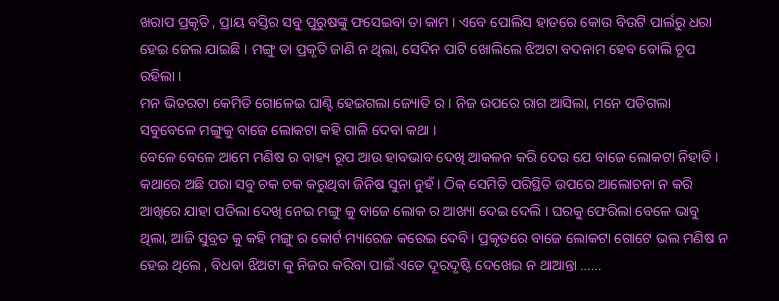ଖରାପ ପ୍ରକୃତି , ପ୍ରାୟ ବସ୍ତିର ସବୁ ପୁରୁଷଙ୍କୁ ଫସେଇବା ତା କାମ । ଏବେ ପୋଲିସ ହାତରେ କୋଉ ବିଉଟି ପାର୍ଲରୁ ଧରା ହେଇ ଜେଲ ଯାଇଛି । ମଙ୍ଗୁ ତା ପ୍ରକୃତି ଜାଣି ନ ଥିଲା, ସେଦିନ ପାଟି ଖୋଲିଲେ ଝିଅଟା ବଦନାମ ହେବ ବୋଲି ଚୂପ ରହିଲା ।
ମନ ଭିତରଟା କେମିତି ଗୋଳେଇ ଘାଣ୍ଟି ହେଇଗଲା ଜ୍ୟୋତି ର । ନିଜ ଉପରେ ରାଗ ଆସିଲା, ମନେ ପଡିଗଲା ସବୁବେଳେ ମଙ୍ଗୁକୁ ବାଜେ ଲୋକଟା କହି ଗାଳି ଦେବା କଥା ।
ବେଳେ ବେଳେ ଆମେ ମଣିଷ ର ବାହ୍ୟ ରୂପ ଆଉ ହାବଭାବ ଦେଖି ଆକଳନ କରି ଦେଉ ଯେ ବାଜେ ଲୋକଟା ନିହାତି । କଥାରେ ଅଛି ପରା ସବୁ ଚକ ଚକ କରୁଥିବା ଜିନିଷ ସୁନା ନୁହଁ । ଠିକ୍ ସେମିତି ପରିସ୍ଥିତି ଉପରେ ଆଲୋଚନା ନ କରି ଆଖିରେ ଯାହା ପଡିଲା ଦେଖି ନେଇ ମଙ୍ଗୁ କୁ ବାଜେ ଲୋକ ର ଆଖ୍ୟା ଦେଇ ଦେଲି । ଘରକୁ ଫେରିଲା ବେଳେ ଭାବୁ ଥିଲା, ଆଜି ସୁବ୍ରତ କୁ କହି ମଙ୍ଗୁ ର କୋର୍ଟ ମ୍ୟାରେଜ କରେଇ ଦେବି । ପ୍ରକୃତରେ ବାଜେ ଲୋକଟା ଗୋଟେ ଭଲ ମଣିଷ ନ ହେଇ ଥିଲେ , ବିଧବା ଝିଅଟା କୁ ନିଜର କରିବା ପାଇଁ ଏତେ ଦୂରଦୃଷ୍ଟି ଦେଖେଇ ନ ଥାଆନ୍ତା ……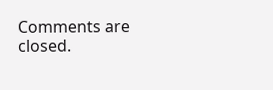Comments are closed.